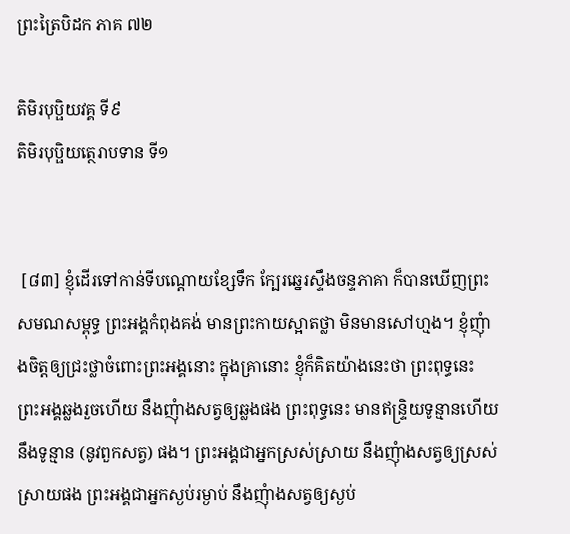ព្រះត្រៃបិដក ភាគ ៧២

តិមិរបុប្ផិយវគ្គ ទី៩
តិមិរបុប្ផិយត្ថេរាបទាន ទី១


 [៨៣] ខ្ញុំដើរទៅកាន់ទីបណ្តោយខ្សែទឹក ក្បែរឆ្នេរស្ទឹងចន្ទភាគា ក៏បានឃើញព្រះសមណសម្ពុទ្ធ ព្រះអង្គកំពុងគង់ មានព្រះកាយស្អាតថ្លា មិនមានសៅហ្មង។ ខ្ញុំញុំាងចិត្តឲ្យជ្រះថ្លាចំពោះព្រះអង្គនោះ ក្នុងគ្រានោះ ខ្ញុំក៏គិតយ៉ាងនេះថា ព្រះពុទ្ធនេះ ព្រះអង្គឆ្លងរួចហើយ នឹងញុំាងសត្វឲ្យឆ្លងផង ព្រះពុទ្ធនេះ មានឥន្រ្ទិយទូន្មានហើយ នឹងទូន្មាន (នូវពួកសត្វ) ផង។ ព្រះអង្គជាអ្នកស្រស់ស្រាយ នឹងញុំាងសត្វឲ្យស្រស់ស្រាយផង ព្រះអង្គជាអ្នកស្ងប់រម្ងាប់ នឹងញុំាងសត្វឲ្យស្ងប់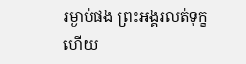រម្ងាប់ផង ព្រះអង្គរលត់ទុក្ខហើយ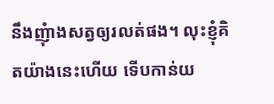នឹងញុំាងសត្វឲ្យរលត់ផង។ លុះខ្ញុំគិតយ៉ាងនេះហើយ ទើបកាន់យ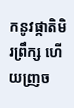កនូវផ្កាតិមិរព្រឹក្ស ហើយញ្រច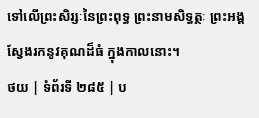ទៅលើព្រះសិរ្សៈនៃព្រះពុទ្ធ ព្រះនាមសិទ្ធត្ថៈ ព្រះអង្គស្វែងរកនូវគុណដ៏ធំ ក្នុងកាលនោះ។
ថយ | ទំព័រទី ២៨៥ | ប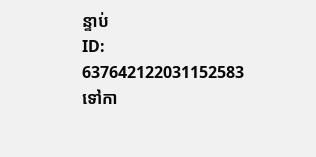ន្ទាប់
ID: 637642122031152583
ទៅកា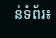ន់ទំព័រ៖